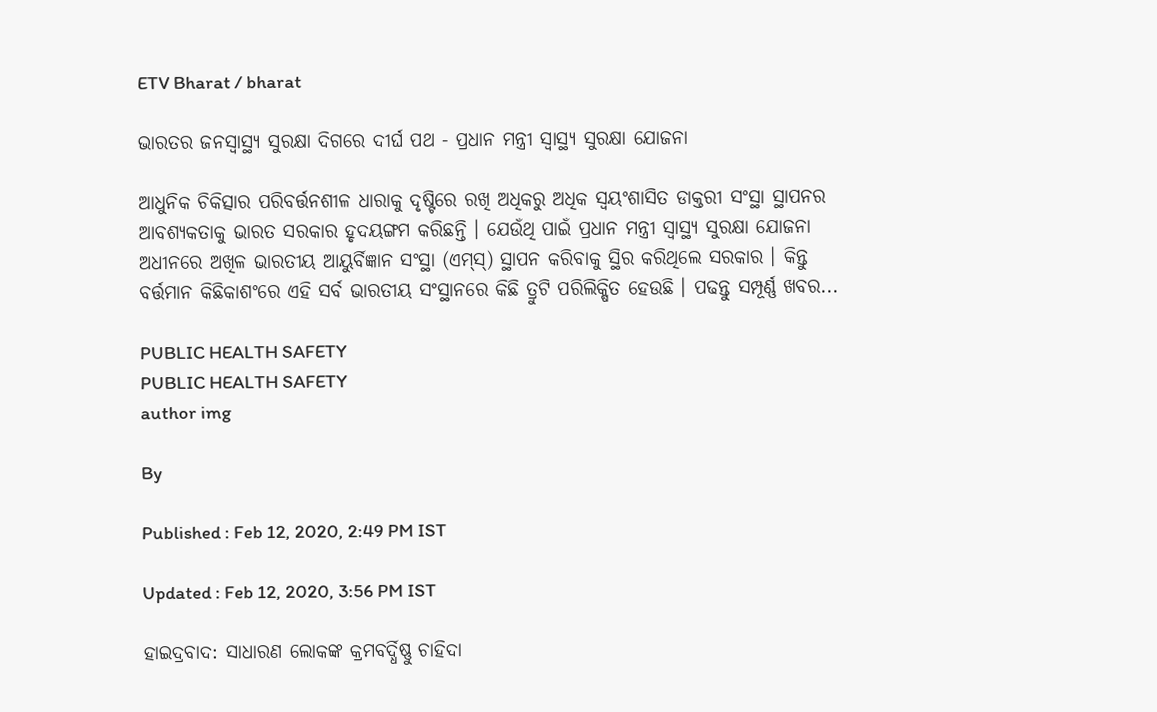ETV Bharat / bharat

ଭାରତର ଜନସ୍ବାସ୍ଥ୍ୟ ସୁରକ୍ଷା ଦିଗରେ ଦୀର୍ଘ ପଥ - ପ୍ରଧାନ ମନ୍ତ୍ରୀ ସ୍ବାସ୍ଥ୍ୟ ସୁରକ୍ଷା ଯୋଜନା

ଆଧୁନିକ ଚିକିତ୍ସାର ପରିବର୍ତ୍ତନଶୀଳ ଧାରାକୁ ଦୃଷ୍ଟିରେ ରଖି ଅଧିକରୁ ଅଧିକ ସ୍ବୟଂଶାସିତ ଡାକ୍ତରୀ ସଂସ୍ଥା ସ୍ଥାପନର ଆବଶ୍ୟକତାକୁ ଭାରତ ସରକାର ହୃଦୟଙ୍ଗମ କରିଛନ୍ତି । ଯେଉଁଥି ପାଇଁ ପ୍ରଧାନ ମନ୍ତ୍ରୀ ସ୍ବାସ୍ଥ୍ୟ ସୁରକ୍ଷା ଯୋଜନା ଅଧୀନରେ ଅଖିଳ ଭାରତୀୟ ଆୟୁର୍ବିଜ୍ଞାନ ସଂସ୍ଥା (ଏମ୍‌ସ୍‌) ସ୍ଥାପନ କରିବାକୁ ସ୍ଥିର କରିଥିଲେ ସରକାର । କିନ୍ତୁ ବର୍ତ୍ତମାନ କିଛିକାଶଂରେ ଏହି ସର୍ବ ଭାରତୀୟ ସଂସ୍ଥାନରେ କିଛି ତ୍ରୁଟି ପରିଲିକ୍ଷିତ ହେଉଛି । ପଢନ୍ତୁ ସମ୍ପୂର୍ଣ୍ଣ ଖବର...

PUBLIC HEALTH SAFETY
PUBLIC HEALTH SAFETY
author img

By

Published : Feb 12, 2020, 2:49 PM IST

Updated : Feb 12, 2020, 3:56 PM IST

ହାଇଦ୍ରବାଦ: ସାଧାରଣ ଲୋକଙ୍କ କ୍ରମବର୍ଦ୍ଧିଷ୍ଣୁ ଚାହିଦା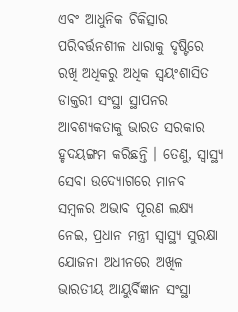ଏବଂ ଆଧୁନିକ ଚିକିତ୍ସାର ପରିବର୍ତ୍ତନଶୀଳ ଧାରାକୁ ଦୃଷ୍ଟିରେ ରଖି ଅଧିକରୁ ଅଧିକ ସ୍ବୟଂଶାସିତ ଡାକ୍ତରୀ ସଂସ୍ଥା ସ୍ଥାପନର ଆବଶ୍ୟକତାକୁ ଭାରତ ସରକାର ହୃଦୟଙ୍ଗମ କରିଛନ୍ତି । ତେଣୁ, ସ୍ବାସ୍ଥ୍ୟ ସେବା ଉଦ୍ୟୋଗରେ ମାନବ ସମ୍ବଳର ଅଭାବ ପୂରଣ ଲକ୍ଷ୍ୟ ନେଇ, ପ୍ରଧାନ ମନ୍ତ୍ରୀ ସ୍ବାସ୍ଥ୍ୟ ସୁରକ୍ଷା ଯୋଜନା ଅଧୀନରେ ଅଖିଳ ଭାରତୀୟ ଆୟୁର୍ବିଜ୍ଞାନ ସଂସ୍ଥା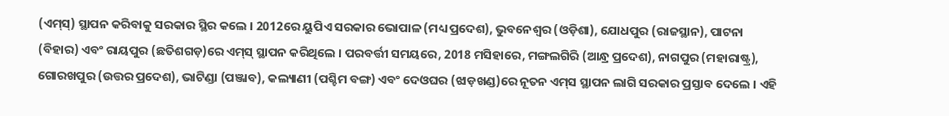(ଏମ୍‌ସ୍‌) ସ୍ଥାପନ କରିବାକୁ ସରକାର ସ୍ଥିର କଲେ । 2012ରେ ୟୁପିଏ ସରକାର ଭୋପାଳ (ମଧ୍ୟ ପ୍ରଦେଶ), ଭୁବନେଶ୍ବର (ଓଡ଼ିଶା), ଯୋଧପୁର (ରାଜସ୍ଥାନ), ପାଟନା (ବିହାର) ଏବଂ ରାୟପୁର (ଛତିଶଗଡ଼)ରେ ଏମ୍‌ସ୍‌ ସ୍ଥାପନ କରିଥିଲେ । ପରବର୍ତ୍ତୀ ସମୟରେ, 2018 ମସିହାରେ, ମଙ୍ଗଲଗିରି (ଆନ୍ଧ୍ର ପ୍ରଦେଶ), ନାଗପୁର (ମହାରାଷ୍ଟ୍ର), ଗୋରଖପୁର (ଉତ୍ତର ପ୍ରଦେଶ), ଭାଟିଣ୍ଡା (ପଞ୍ଜାବ), କଲ୍ୟାଣୀ (ପଶ୍ଚିମ ବଙ୍ଗ) ଏବଂ ଦେଓଘର (ଝାଡ଼ଖଣ୍ଡ)ରେ ନୂତନ ଏମ୍‌ସ ସ୍ଥାପନ ଲାଗି ସରକାର ପ୍ରସ୍ତାବ ଦେଲେ । ଏହି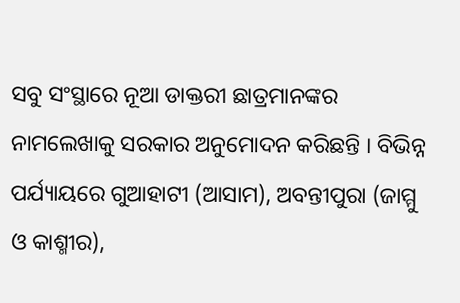ସବୁ ସଂସ୍ଥାରେ ନୂଆ ଡାକ୍ତରୀ ଛାତ୍ରମାନଙ୍କର ନାମଲେଖାକୁ ସରକାର ଅନୁମୋଦନ କରିଛନ୍ତି । ବିଭିନ୍ନ ପର୍ଯ୍ୟାୟରେ ଗୁଆହାଟୀ (ଆସାମ), ଅବନ୍ତୀପୁରା (ଜାମ୍ମୁ ଓ କାଶ୍ମୀର),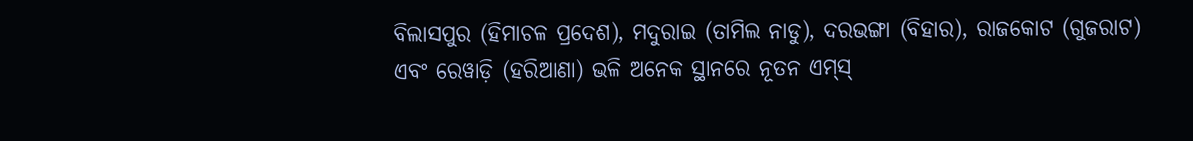ବିଲାସପୁର (ହିମାଚଳ ପ୍ରଦେଶ), ମଦୁରାଇ (ତାମିଲ ନାଡୁ), ଦରଭଙ୍ଗା (ବିହାର), ରାଜକୋଟ (ଗୁଜରାଟ) ଏବଂ ରେୱାଡ଼ି (ହରିଆଣା) ଭଳି ଅନେକ ସ୍ଥାନରେ ନୂତନ ଏମ୍‌ସ୍‌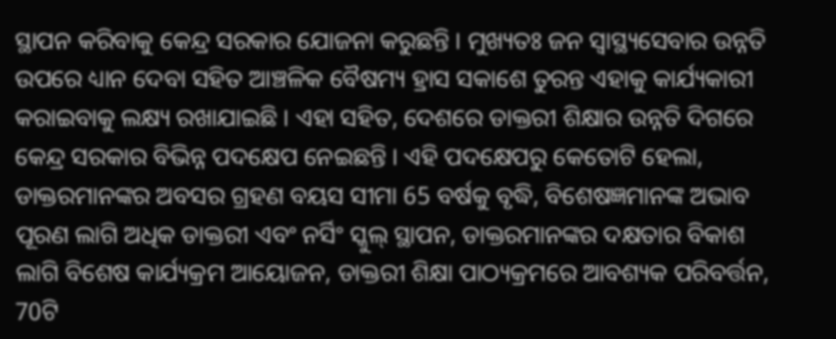ସ୍ଥାପନ କରିବାକୁ କେନ୍ଦ୍ର ସରକାର ଯୋଜନା କରୁଛନ୍ତି । ମୁଖ୍ୟତଃ ଜନ ସ୍ବାସ୍ଥ୍ୟସେବାର ଉନ୍ନତି ଉପରେ ଧ୍ୟାନ ଦେବା ସହିତ ଆଞ୍ଚଳିକ ବୈଷମ୍ୟ ହ୍ରାସ ସକାଶେ ତୁରନ୍ତ ଏହାକୁ କାର୍ଯ୍ୟକାରୀ କରାଇବାକୁ ଲକ୍ଷ୍ୟ ରଖାଯାଇଛି । ଏହା ସହିତ, ଦେଶରେ ଡାକ୍ତରୀ ଶିକ୍ଷାର ଉନ୍ନତି ଦିଗରେ କେନ୍ଦ୍ର ସରକାର ବିଭିନ୍ନ ପଦକ୍ଷେପ ନେଇଛନ୍ତି । ଏହି ପଦକ୍ଷେପରୁ କେତୋଟି ହେଲା, ଡାକ୍ତରମାନଙ୍କର ଅବସର ଗ୍ରହଣ ବୟସ ସୀମା 65 ବର୍ଷକୁ ବୃଦ୍ଧି, ବିଶେଷଜ୍ଞମାନଙ୍କ ଅଭାବ ପୂରଣ ଲାଗି ଅଧିକ ଡାକ୍ତରୀ ଏବଂ ନର୍ସିଂ ସ୍କୁଲ୍‌ ସ୍ଥାପନ, ଡାକ୍ତରମାନଙ୍କର ଦକ୍ଷତାର ବିକାଶ ଲାଗି ବିଶେଷ କାର୍ଯ୍ୟକ୍ରମ ଆୟୋଜନ, ଡାକ୍ତରୀ ଶିକ୍ଷା ପାଠ୍ୟକ୍ରମରେ ଆବଶ୍ୟକ ପରିବର୍ତ୍ତନ, 70ଟି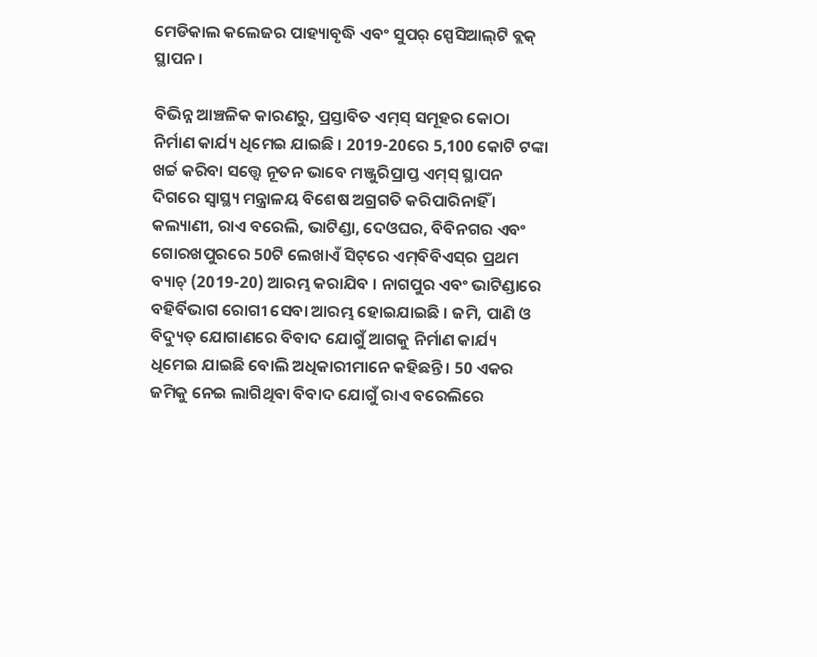ମେଡିକାଲ କଲେଜର ପାହ୍ୟାବୃଦ୍ଧି ଏବଂ ସୁପର୍‌ ସ୍ପେସିଆଲ୍‌ଟି ବ୍ଲକ୍‌ ସ୍ଥାପନ ।

ବିଭିନ୍ନ ଆଞ୍ଚଳିକ କାରଣରୁ, ପ୍ରସ୍ତାବିତ ଏମ୍‌ସ୍‌ ସମୂହର କୋଠା ନିର୍ମାଣ କାର୍ଯ୍ୟ ଧିମେଇ ଯାଇଛି । 2019-20ରେ 5,100 କୋଟି ଟଙ୍କା ଖର୍ଚ୍ଚ କରିବା ସତ୍ତ୍ବେ ନୂତନ ଭାବେ ମଞ୍ଜୁରିପ୍ରାପ୍ତ ଏମ୍‌ସ୍‌ ସ୍ଥାପନ ଦିଗରେ ସ୍ବାସ୍ଥ୍ୟ ମନ୍ତ୍ରାଳୟ ବିଶେଷ ଅଗ୍ରଗତି କରିପାରିନାହିଁ । କଲ୍ୟାଣୀ, ରାଏ ବରେଲି, ଭାଟିଣ୍ଡା, ଦେଓଘର, ବିବିନଗର ଏବଂ ଗୋରଖପୁରରେ 50ଟି ଲେଖାଏଁ ସିଟ୍‌ରେ ଏମ୍‌ବିବିଏସ୍‌ର ପ୍ରଥମ ବ୍ୟାଚ୍‌ (2019-20) ଆରମ୍ଭ କରାଯିବ । ନାଗପୁର ଏବଂ ଭାଟିଣ୍ଡାରେ ବହିର୍ବିଭାଗ ରୋଗୀ ସେବା ଆରମ୍ଭ ହୋଇଯାଇଛି । ଜମି, ପାଣି ଓ ବିଦ୍ୟୁତ୍‌ ଯୋଗାଣରେ ବିବାଦ ଯୋଗୁଁ ଆଗକୁ ନିର୍ମାଣ କାର୍ଯ୍ୟ ଧିମେଇ ଯାଇଛି ବୋଲି ଅଧିକାରୀମାନେ କହିଛନ୍ତି । 50 ଏକର ଜମିକୁ ନେଇ ଲାଗିଥିବା ବିବାଦ ଯୋଗୁଁ ରାଏ ବରେଲିରେ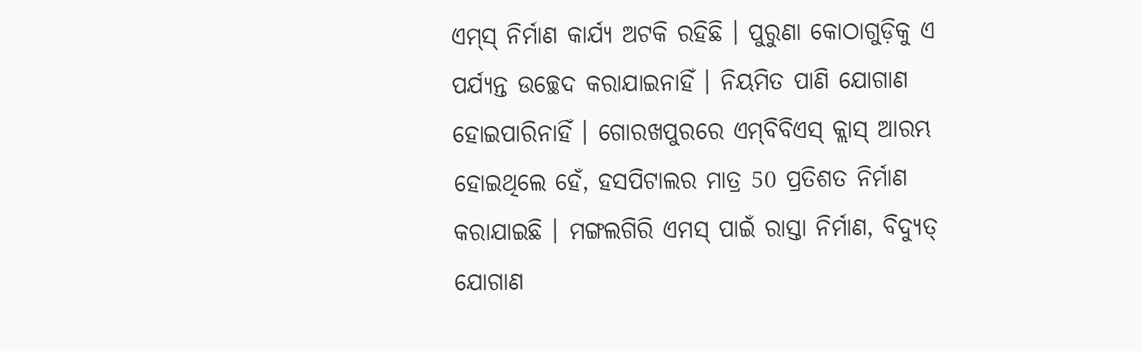ଏମ୍‌ସ୍‌ ନିର୍ମାଣ କାର୍ଯ୍ୟ ଅଟକି ରହିଛି । ପୁରୁଣା କୋଠାଗୁଡ଼ିକୁ ଏ ପର୍ଯ୍ୟନ୍ତ ଉଚ୍ଛେଦ କରାଯାଇନାହିଁ । ନିୟମିତ ପାଣି ଯୋଗାଣ ହୋଇପାରିନାହିଁ । ଗୋରଖପୁରରେ ଏମ୍‌ବିବିଏସ୍‌ କ୍ଲାସ୍‌ ଆରମ୍ଭ ହୋଇଥିଲେ ହେଁ, ହସପିଟାଲର ମାତ୍ର 50 ପ୍ରତିଶତ ନିର୍ମାଣ କରାଯାଇଛି । ମଙ୍ଗଲଗିରି ଏମସ୍‌ ପାଇଁ ରାସ୍ତା ନିର୍ମାଣ, ବିଦ୍ୟୁତ୍‌ ଯୋଗାଣ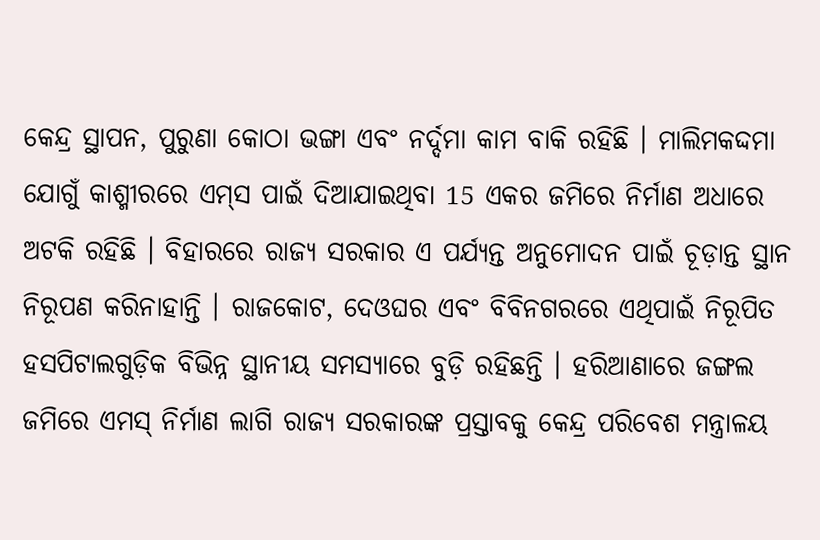କେନ୍ଦ୍ର ସ୍ଥାପନ, ପୁରୁଣା କୋଠା ଭଙ୍ଗା ଏବଂ ନର୍ଦ୍ଦମା କାମ ବାକି ରହିଛି । ମାଲିମକଦ୍ଦମା ଯୋଗୁଁ କାଶ୍ମୀରରେ ଏମ୍‌ସ ପାଇଁ ଦିଆଯାଇଥିବା 15 ଏକର ଜମିରେ ନିର୍ମାଣ ଅଧାରେ ଅଟକି ରହିଛି । ବିହାରରେ ରାଜ୍ୟ ସରକାର ଏ ପର୍ଯ୍ୟନ୍ତ ଅନୁମୋଦନ ପାଇଁ ଚୂଡ଼ାନ୍ତ ସ୍ଥାନ ନିରୂପଣ କରିନାହାନ୍ତି । ରାଜକୋଟ, ଦେଓଘର ଏବଂ ବିବିନଗରରେ ଏଥିପାଇଁ ନିରୂପିତ ହସପିଟାଲଗୁଡ଼ିକ ବିଭିନ୍ନ ସ୍ଥାନୀୟ ସମସ୍ୟାରେ ବୁଡ଼ି ରହିଛନ୍ତି । ହରିଆଣାରେ ଜଙ୍ଗଲ ଜମିରେ ଏମସ୍‌ ନିର୍ମାଣ ଲାଗି ରାଜ୍ୟ ସରକାରଙ୍କ ପ୍ରସ୍ତାବକୁ କେନ୍ଦ୍ର ପରିବେଶ ମନ୍ତ୍ରାଳୟ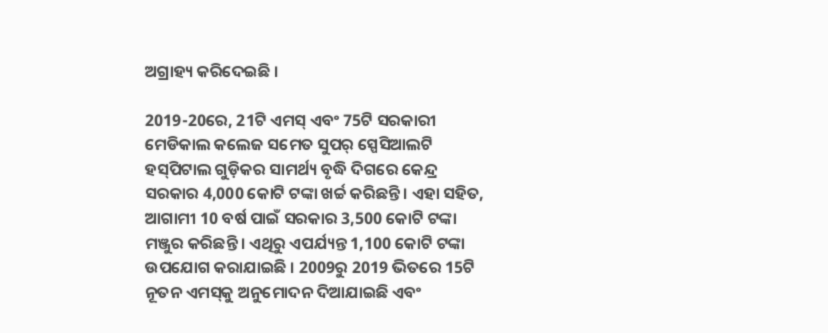ଅଗ୍ରାହ୍ୟ କରିଦେଇଛି ।

2019-20ରେ, 21ଟି ଏମସ୍‌ ଏବଂ 75ଟି ସରକାରୀ ମେଡିକାଲ କଲେଜ ସମେତ ସୁପର୍‌ ସ୍ପେସିଆଲଟି ହସ୍‌ପିଟାଲ ଗୁଡ଼ିକର ସାମର୍ଥ୍ୟ ବୃଦ୍ଧି ଦିଗରେ କେନ୍ଦ୍ର ସରକାର 4,000 କୋଟି ଟଙ୍କା ଖର୍ଚ୍ଚ କରିଛନ୍ତି । ଏହା ସହିତ, ଆଗାମୀ 10 ବର୍ଷ ପାଇଁ ସରକାର 3,500 କୋଟି ଟଙ୍କା ମଞ୍ଜୁର କରିଛନ୍ତି । ଏଥିରୁ ଏପର୍ଯ୍ୟନ୍ତ 1,100 କୋଟି ଟଙ୍କା ଉପଯୋଗ କରାଯାଇଛି । 2009ରୁ 2019 ଭିତରେ 15ଟି ନୂତନ ଏମସ୍‌କୁ ଅନୁମୋଦନ ଦିଆଯାଇଛି ଏବଂ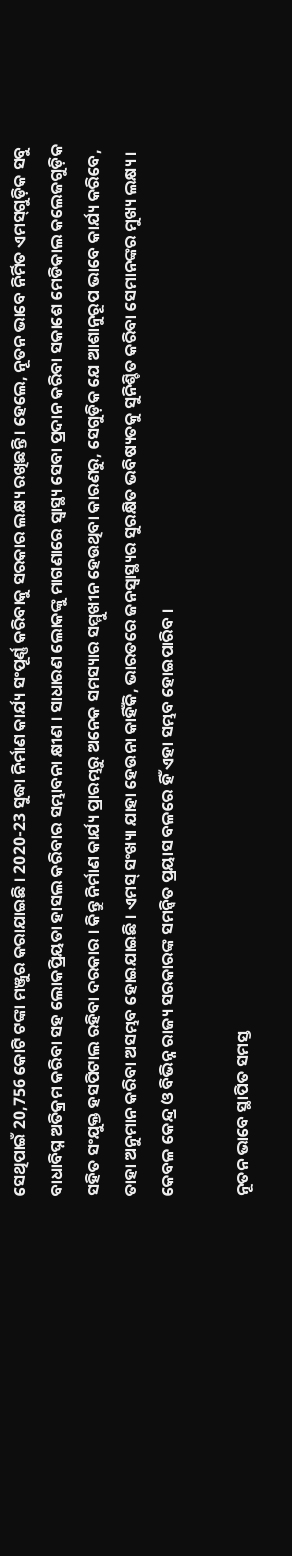ସେଥିପାଇଁ 20,756 କୋଟି ଟଙ୍କା ମଞ୍ଜୁର କରାଯାଇଛି । 2020-23 ସୁଦ୍ଧା ନିର୍ମାଣ କାର୍ଯ୍ୟ ସଂପୂର୍ଣ୍ଣ କରିବାକୁ ସରକାର ଲକ୍ଷ୍ୟ ରଖିଛନ୍ତି । ହେଲେ, ନୂତନ ଭାବେ ନିର୍ମିତ ଏମସ୍‌ଗୁଡ଼ିକ ସବୁ ବାଧାବିଘ୍ନ ଅତିକ୍ରମ କରିବା ସହ ଲୋକପ୍ରିୟତା ହାସଲ କରିବାର ସମ୍ଭାବନା କ୍ଷୀଣ । ସାଧାରଣ ଲୋକଙ୍କୁ ମାଗଣାରେ ସ୍ବାସ୍ଥ୍ୟ ସେବା ପ୍ରଦାନ କରିବା ସକାଶେ ମେଡିକାଲ କଲେଜଗୁଡ଼ିକ ସହିତ ସଂଯୁକ୍ତ ହସପିଟାଲ ରହିବା ଦରକାର । କିନ୍ତୁ ନିର୍ମାଣ କାର୍ଯ୍ୟ ପ୍ରାରମ୍ଭରୁ ଅନେକ ସମସ୍ୟାର ସମ୍ମୁଖୀନ ହେଉଥିବା କାରଣରୁ, ସେଗୁଡ଼ିକ ଯେ ଆଶାନୁରୂପ ଭାବେ କାର୍ଯ୍ୟ କରିବେ, ତାହା ଅନୁମାନ କରିବା ଅସମ୍ଭବ ହୋଇଯାଇଛି । ଏମସ୍‌ ସଂଖ୍ୟା ଯାହା ହେଉନା କାହିଁକି, ଭାରତରେ ଜନସ୍ବାସ୍ଥ୍ୟର ସୁରକ୍ଷିତ ଭବିଷ୍ୟତକୁ ସୁନିଶ୍ଚିତ କରିବା ସେମାନଙ୍କର ମୁଖ୍ୟ ଲକ୍ଷ୍ୟ । କେବଳ କେନ୍ଦ୍ର ଓ ବିଭିନ୍ନ ରାଜ୍ୟ ସରକାରଙ୍କ ସମନ୍ବିତ ପ୍ରୟାସ ବଳରେ ହିଁ ଏହା ସମ୍ଭବ ହୋଇପାରିବ ।

ନୂତନ ଭାବେ ସ୍ଥାପିତ ସମସ୍ତ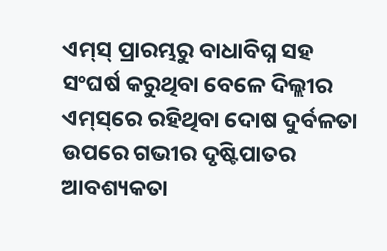ଏମ୍‌ସ୍‌ ପ୍ରାରମ୍ଭରୁ ବାଧାବିଘ୍ନ ସହ ସଂଘର୍ଷ କରୁଥିବା ବେଳେ ଦିଲ୍ଲୀର ଏମ୍‌ସ୍‌ରେ ରହିଥିବା ଦୋଷ ଦୁର୍ବଳତା ଉପରେ ଗଭୀର ଦୃଷ୍ଟିପାତର ଆବଶ୍ୟକତା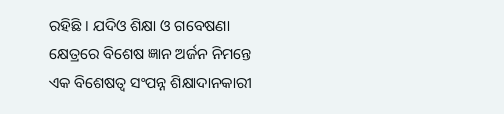ରହିଛି । ଯଦିଓ ଶିକ୍ଷା ଓ ଗବେଷଣା କ୍ଷେତ୍ରରେ ବିଶେଷ ଜ୍ଞାନ ଅର୍ଜନ ନିମନ୍ତେ ଏକ ବିଶେଷତ୍ବ ସଂପନ୍ନ ଶିକ୍ଷାଦାନକାରୀ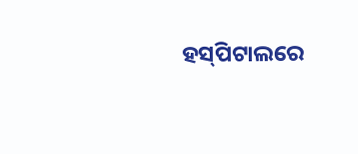ହସ୍‌ପିଟାଲରେ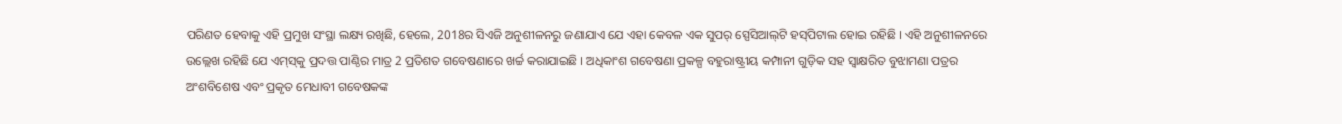ପରିଣତ ହେବାକୁ ଏହି ପ୍ରମୁଖ ସଂସ୍ଥା ଲକ୍ଷ୍ୟ ରଖିଛି, ହେଲେ, 2018ର ସିଏଜି ଅନୁଶୀଳନରୁ ଜଣାଯାଏ ଯେ ଏହା କେବଳ ଏକ ସୁପର୍‌ ସ୍ପେସିଆଲ୍‌ଟି ହସ୍‌ପିଟାଲ ହୋଇ ରହିଛି । ଏହି ଅନୁଶୀଳନରେ ଉଲ୍ଲେଖ ରହିଛି ଯେ ଏମ୍‌ସ୍‌କୁ ପ୍ରଦତ୍ତ ପାଣ୍ଠିର ମାତ୍ର 2 ପ୍ରତିଶତ ଗବେଷଣାରେ ଖର୍ଚ୍ଚ କରାଯାଇଛି । ଅଧିକାଂଶ ଗବେଷଣା ପ୍ରକଳ୍ପ ବହୁରାଷ୍ଟ୍ରୀୟ କମ୍ପାନୀ ଗୁଡ଼ିକ ସହ ସ୍ବାକ୍ଷରିତ ବୁଝାମଣା ପତ୍ରର ଅଂଶବିଶେଷ ଏବଂ ପ୍ରକୃତ ମେଧାବୀ ଗବେଷକଙ୍କ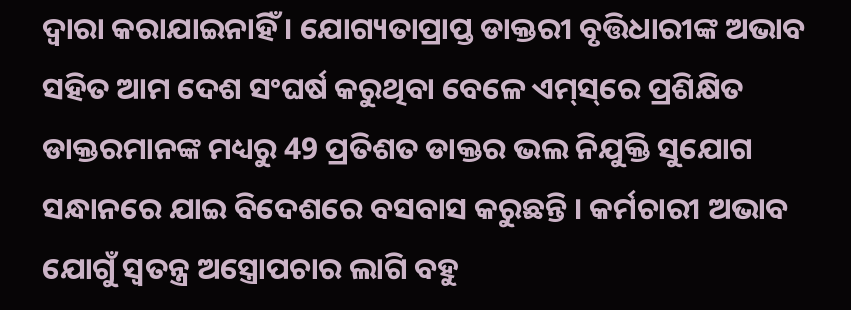ଦ୍ବାରା କରାଯାଇନାହିଁ । ଯୋଗ୍ୟତାପ୍ରାପ୍ତ ଡାକ୍ତରୀ ବୃତ୍ତିଧାରୀଙ୍କ ଅଭାବ ସହିତ ଆମ ଦେଶ ସଂଘର୍ଷ କରୁଥିବା ବେଳେ ଏମ୍‌ସ୍‌ରେ ପ୍ରଶିକ୍ଷିତ ଡାକ୍ତରମାନଙ୍କ ମଧ୍ୟରୁ 49 ପ୍ରତିଶତ ଡାକ୍ତର ଭଲ ନିଯୁକ୍ତି ସୁଯୋଗ ସନ୍ଧାନରେ ଯାଇ ବିଦେଶରେ ବସବାସ କରୁଛନ୍ତି । କର୍ମଚାରୀ ଅଭାବ ଯୋଗୁଁ ସ୍ବତନ୍ତ୍ର ଅସ୍ତ୍ରୋପଚାର ଲାଗି ବହୁ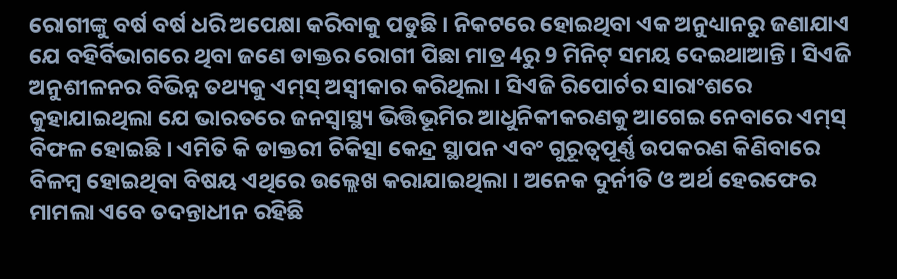ରୋଗୀଙ୍କୁ ବର୍ଷ ବର୍ଷ ଧରି ଅପେକ୍ଷା କରିବାକୁ ପଡୁଛି । ନିକଟରେ ହୋଇଥିବା ଏକ ଅନୁଧ୍ୟାନରୁ ଜଣାଯାଏ ଯେ ବହିର୍ବିଭାଗରେ ଥିବା ଜଣେ ଡାକ୍ତର ରୋଗୀ ପିଛା ମାତ୍ର 4ରୁ 9 ମିନିଟ୍‌ ସମୟ ଦେଇଥାଆନ୍ତି । ସିଏଜି ଅନୁଶୀଳନର ବିଭିନ୍ନ ତଥ୍ୟକୁ ଏମ୍‌ସ୍‌ ଅସ୍ବୀକାର କରିଥିଲା । ସିଏଜି ରିପୋର୍ଟର ସାରାଂଶରେ କୁହାଯାଇଥିଲା ଯେ ଭାରତରେ ଜନସ୍ବାସ୍ଥ୍ୟ ଭିତ୍ତିଭୂମିର ଆଧୁନିକୀକରଣକୁ ଆଗେଇ ନେବାରେ ଏମ୍‌ସ୍‌ ବିଫଳ ହୋଇଛି । ଏମିତି କି ଡାକ୍ତରୀ ଚିକିତ୍ସା କେନ୍ଦ୍ର ସ୍ଥାପନ ଏବଂ ଗୁରୂତ୍ବପୂର୍ଣ୍ଣ ଉପକରଣ କିଣିବାରେ ବିଳମ୍ବ ହୋଇଥିବା ବିଷୟ ଏଥିରେ ଉଲ୍ଲେଖ କରାଯାଇଥିଲା । ଅନେକ ଦୁର୍ନୀତି ଓ ଅର୍ଥ ହେରଫେର ମାମଲା ଏବେ ତଦନ୍ତାଧୀନ ରହିଛି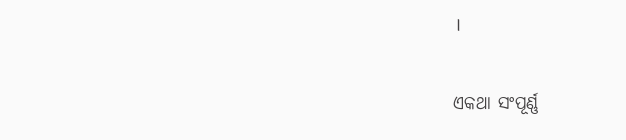।

ଏକଥା ସଂପୂର୍ଣ୍ଣ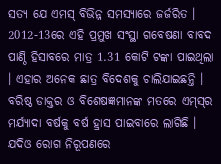ସତ୍ୟ ଯେ ଏମସ୍‌ ବିଭିନ୍ନ ସମସ୍ୟାରେ ଜର୍ଜରିତ । 2012-13ରେ ଏହି ପ୍ରମୁଖ ସଂସ୍ଥା ଗବେଷଣା ବାବଦ ପାଣ୍ଠି ହିସାବରେ ମାତ୍ର 1.31 କୋଟି ଟଙ୍କା ପାଇଥିଲା । ଏହାର ଅନେକ ଛାତ୍ର ବିଦେଶକୁ ଚାଲିଯାଇଛନ୍ତି । ବରିଷ୍ଠ ଡାକ୍ତର ଓ ବିଶେଷଜ୍ଞମାନଙ୍କ ମତରେ ଏମ୍‌ସ୍‌ର ମର୍ଯ୍ୟାଦା ବର୍ଷକୁ ବର୍ଷ ହ୍ରାସ ପାଇବାରେ ଲାଗିଛି । ଯଦିଓ ରୋଗ ନିରୂପଣରେ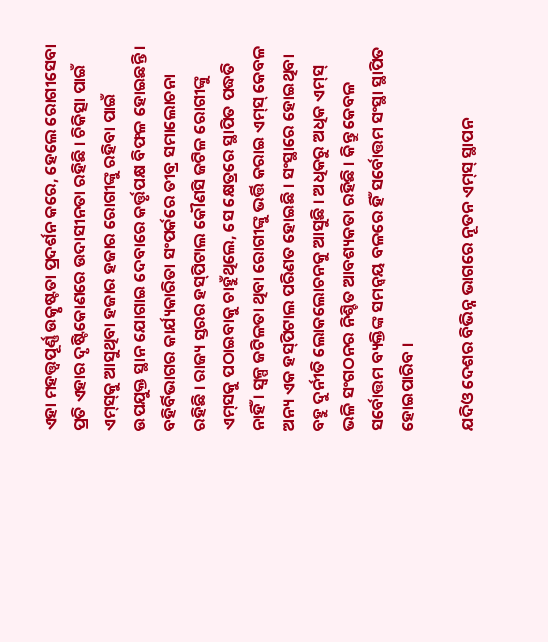ଏହା ମହତ୍ତ୍ବପୂର୍ଣ୍ଣ ଉତ୍କୃଷ୍ଟତା ପ୍ରଦର୍ଶନ କରେ, ହେଲେ ରୋଗୀସେବା ପ୍ରତି ଏହାର ଦୃଷ୍ଟିକୋଣରେ ଉଦାସୀନତା ରହିଛି । ଚିକିତ୍ସା ପାଇଁ ଏମ୍‌ସ୍‌କୁ ଆସୁଥିବା ହଜାର ହଜାର ରୋଗୀଙ୍କୁ ରହିବା ପାଇଁ ଉପଯୁକ୍ତ ସ୍ଥାନ ଯୋଗାଇ ଦେବାରେ କର୍ତ୍ତୃପକ୍ଷ ବିଫଳ ହୋଇଛନ୍ତି । ବହିର୍ବିଭାଗର କାର୍ଯ୍ୟକାରିତା ସଂପର୍କରେ ତୀବ୍ର ସମାଲୋଚନା ରହିଛି । ରାଜ୍ୟ ସ୍ତରର ହସ୍‌ପିଟାଲ କୌଣସି ଜଟିଳ ରୋଗୀଙ୍କୁ ଏମ୍‌ସକୁ ପଠାଇବାକୁ ଚାହୁଁଥିଲେ, ସେ କ୍ଷେତ୍ରରେ ସ୍ଥାପିତ ପଦ୍ଧତି ନାହିଁ । ସ୍ବଳ୍ପ ଜଟିଳତା ଥିବା ରୋଗୀଙ୍କୁ ଭର୍ତ୍ତି କରାଇ ଏମ୍‌ସ୍‌ କେବଳ ଅନ୍ୟ ଏକ ହସ୍‌ପିଟାଲ ପରିଣତ ହୋଇଛି । ସଂସ୍ଥାରେ ହୋଇଥିବା ବହୁ ଦୁର୍ନୀତି ଲୋକଲୋଚନକୁ ଆସୁଛି । ଅଧିକରୁ ଅଧିକ ଏମ୍‌ସ୍‌ ଭଳି ସଂଗଠନର ନିଶ୍ଚିତ ଆବଶ୍ୟକତା ରହିଛି । କିନ୍ତୁ କେବଳ ସର୍ବୋତ୍ତମ ବ୍ୟକ୍ତିଙ୍କ ସମନ୍ବୟ ବଳରେ ହିଁ ସର୍ବୋତ୍ତମ ସଂସ୍ଥା ସ୍ଥାପିତ ହୋଇପାରିବ ।

ଯଦିଓ ଦେଶର ବିଭିନ୍ନ ଭାଗରେ ନୂତନ ଏମ୍‌ସ୍ ସ୍ଥାପନ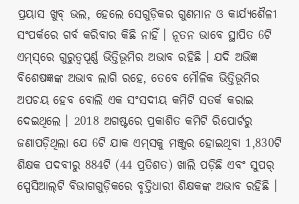ପ୍ରୟାସ ଖୁବ୍‌ ଭଲ, ହେଲେ ସେଗୁଡ଼ିକର ଗୁଣମାନ ଓ କାର୍ଯ୍ୟଶୈଳୀ ସଂପର୍କରେ ଗର୍ବ କରିବାର କିଛି ନାହିଁ । ନୂତନ ଭାବେ ସ୍ଥାପିତ 6ଟି ଏମ୍‌ସ୍‌ରେ ଗୁରୁତ୍ବପୂର୍ଣ୍ଣ ଭିତ୍ତିଭୂମିର ଅଭାବ ରହିଛି । ଯଦି ଅଭିଜ୍ଞ ବିଶେଷଜ୍ଞଙ୍କ ଅଭାବ ଲାଗି ରହେ, ତେବେ ମୌଳିକ ଭିତ୍ତିଭୂମିର ଅପଚୟ ହେବ ବୋଲି ଏକ ସଂସଦୀୟ କମିଟି ସତର୍କ କରାଇ ଦେଇଥିଲେ । 2018 ଅଗଷ୍ଟରେ ପ୍ରକାଶିତ କମିଟି ରିପୋର୍ଟରୁ ଜଣାପଡ଼ିଥିଲା ଯେ 6ଟି ଯାକ ଏମ୍‌ସକୁ ମଞ୍ଜୁର ହୋଇଥିବା 1,830ଟି ଶିକ୍ଷକ ପଦବୀରୁ 884ଟି (44 ପ୍ରତିଶତ) ଖାଲି ପଡ଼ିଛି ଏବଂ ସୁପର୍‌ ସ୍ପେସିଆଲ୍‌ଟି ବିଭାଗଗୁଡ଼ିକରେ ବୃତ୍ତିଧାରୀ ଶିକ୍ଷକଙ୍କ ଅଭାବ ରହିଛି ।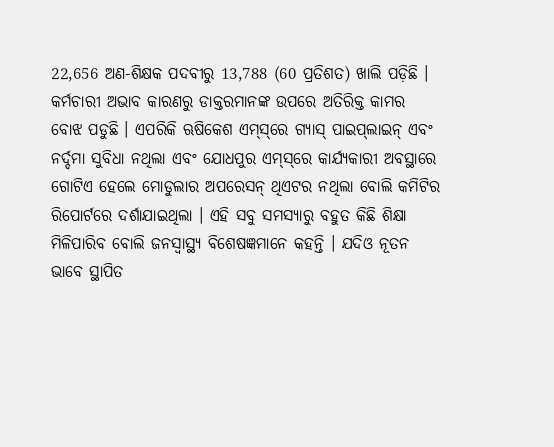22,656 ଅଣ-ଶିକ୍ଷକ ପଦବୀରୁ 13,788 (60 ପ୍ରତିଶତ) ଖାଲି ପଡ଼ିଛି । କର୍ମଚାରୀ ଅଭାବ କାରଣରୁ ଡାକ୍ତରମାନଙ୍କ ଉପରେ ଅତିରିକ୍ତ କାମର ବୋଝ ପଡୁଛି । ଏପରିକି ଋଷିକେଶ ଏମ୍‌ସ୍‌ରେ ଗ୍ୟାସ୍‌ ପାଇପ୍‌ଲାଇନ୍‌ ଏବଂ ନର୍ଦ୍ଦମା ସୁବିଧା ନଥିଲା ଏବଂ ଯୋଧପୁର ଏମ୍‌ସ୍‌ରେ କାର୍ଯ୍ୟକାରୀ ଅବସ୍ଥାରେ ଗୋଟିଏ ହେଲେ ମୋଡୁଲାର ଅପରେସନ୍‌ ଥିଏଟର ନଥିଲା ବୋଲି କମିଟିର ରିପୋର୍ଟରେ ଦର୍ଶାଯାଇଥିଲା । ଏହି ସବୁ ସମସ୍ୟାରୁ ବହୁତ କିଛି ଶିକ୍ଷା ମିଳିପାରିବ ବୋଲି ଜନସ୍ବାସ୍ଥ୍ୟ ବିଶେଷଜ୍ଞମାନେ କହନ୍ତି । ଯଦିଓ ନୂତନ ଭାବେ ସ୍ଥାପିତ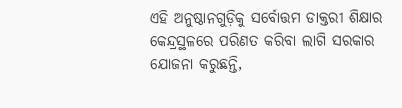ଏହି ଅନୁଷ୍ଠାନଗୁଡ଼ିକୁ ସର୍ବୋତ୍ତମ ଡାକ୍ତରୀ ଶିକ୍ଷାର କେନ୍ଦ୍ରସ୍ଥଳରେ ପରିଣତ କରିବା ଲାଗି ସରକାର ଯୋଜନା କରୁଛନ୍ତି,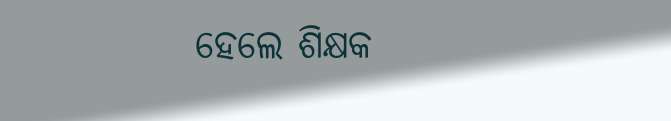ହେଲେ ଶିକ୍ଷକ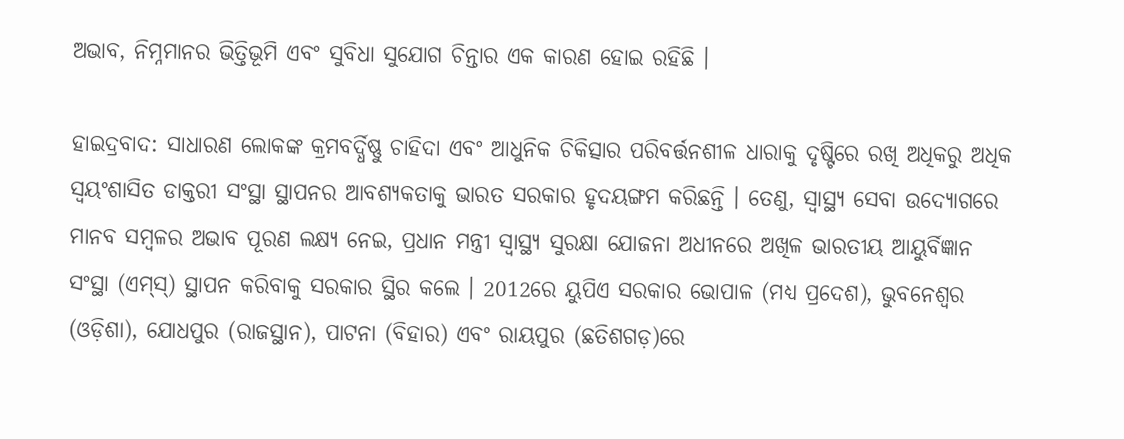ଅଭାବ, ନିମ୍ନମାନର ଭିତ୍ତିଭୂମି ଏବଂ ସୁବିଧା ସୁଯୋଗ ଚିନ୍ତାର ଏକ କାରଣ ହୋଇ ରହିଛି ।

ହାଇଦ୍ରବାଦ: ସାଧାରଣ ଲୋକଙ୍କ କ୍ରମବର୍ଦ୍ଧିଷ୍ଣୁ ଚାହିଦା ଏବଂ ଆଧୁନିକ ଚିକିତ୍ସାର ପରିବର୍ତ୍ତନଶୀଳ ଧାରାକୁ ଦୃଷ୍ଟିରେ ରଖି ଅଧିକରୁ ଅଧିକ ସ୍ବୟଂଶାସିତ ଡାକ୍ତରୀ ସଂସ୍ଥା ସ୍ଥାପନର ଆବଶ୍ୟକତାକୁ ଭାରତ ସରକାର ହୃଦୟଙ୍ଗମ କରିଛନ୍ତି । ତେଣୁ, ସ୍ବାସ୍ଥ୍ୟ ସେବା ଉଦ୍ୟୋଗରେ ମାନବ ସମ୍ବଳର ଅଭାବ ପୂରଣ ଲକ୍ଷ୍ୟ ନେଇ, ପ୍ରଧାନ ମନ୍ତ୍ରୀ ସ୍ବାସ୍ଥ୍ୟ ସୁରକ୍ଷା ଯୋଜନା ଅଧୀନରେ ଅଖିଳ ଭାରତୀୟ ଆୟୁର୍ବିଜ୍ଞାନ ସଂସ୍ଥା (ଏମ୍‌ସ୍‌) ସ୍ଥାପନ କରିବାକୁ ସରକାର ସ୍ଥିର କଲେ । 2012ରେ ୟୁପିଏ ସରକାର ଭୋପାଳ (ମଧ୍ୟ ପ୍ରଦେଶ), ଭୁବନେଶ୍ବର (ଓଡ଼ିଶା), ଯୋଧପୁର (ରାଜସ୍ଥାନ), ପାଟନା (ବିହାର) ଏବଂ ରାୟପୁର (ଛତିଶଗଡ଼)ରେ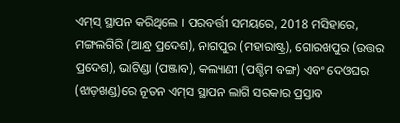ଏମ୍‌ସ୍‌ ସ୍ଥାପନ କରିଥିଲେ । ପରବର୍ତ୍ତୀ ସମୟରେ, 2018 ମସିହାରେ, ମଙ୍ଗଲଗିରି (ଆନ୍ଧ୍ର ପ୍ରଦେଶ), ନାଗପୁର (ମହାରାଷ୍ଟ୍ର), ଗୋରଖପୁର (ଉତ୍ତର ପ୍ରଦେଶ), ଭାଟିଣ୍ଡା (ପଞ୍ଜାବ), କଲ୍ୟାଣୀ (ପଶ୍ଚିମ ବଙ୍ଗ) ଏବଂ ଦେଓଘର (ଝାଡ଼ଖଣ୍ଡ)ରେ ନୂତନ ଏମ୍‌ସ ସ୍ଥାପନ ଲାଗି ସରକାର ପ୍ରସ୍ତାବ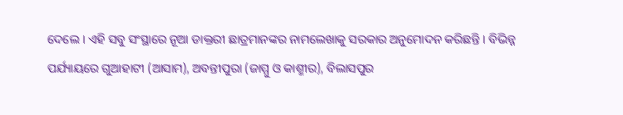ଦେଲେ । ଏହି ସବୁ ସଂସ୍ଥାରେ ନୂଆ ଡାକ୍ତରୀ ଛାତ୍ରମାନଙ୍କର ନାମଲେଖାକୁ ସରକାର ଅନୁମୋଦନ କରିଛନ୍ତି । ବିଭିନ୍ନ ପର୍ଯ୍ୟାୟରେ ଗୁଆହାଟୀ (ଆସାମ), ଅବନ୍ତୀପୁରା (ଜାମ୍ମୁ ଓ କାଶ୍ମୀର), ବିଲାସପୁର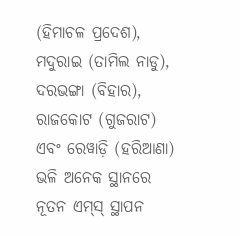(ହିମାଚଳ ପ୍ରଦେଶ), ମଦୁରାଇ (ତାମିଲ ନାଡୁ), ଦରଭଙ୍ଗା (ବିହାର), ରାଜକୋଟ (ଗୁଜରାଟ) ଏବଂ ରେୱାଡ଼ି (ହରିଆଣା) ଭଳି ଅନେକ ସ୍ଥାନରେ ନୂତନ ଏମ୍‌ସ୍‌ ସ୍ଥାପନ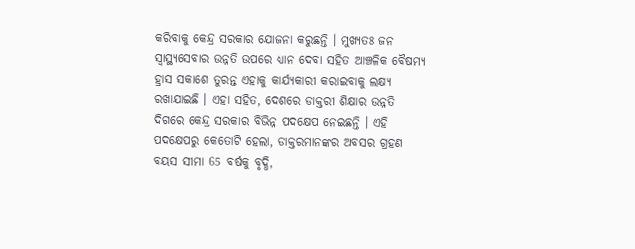କରିବାକୁ କେନ୍ଦ୍ର ସରକାର ଯୋଜନା କରୁଛନ୍ତି । ମୁଖ୍ୟତଃ ଜନ ସ୍ବାସ୍ଥ୍ୟସେବାର ଉନ୍ନତି ଉପରେ ଧ୍ୟାନ ଦେବା ସହିତ ଆଞ୍ଚଳିକ ବୈଷମ୍ୟ ହ୍ରାସ ସକାଶେ ତୁରନ୍ତ ଏହାକୁ କାର୍ଯ୍ୟକାରୀ କରାଇବାକୁ ଲକ୍ଷ୍ୟ ରଖାଯାଇଛି । ଏହା ସହିତ, ଦେଶରେ ଡାକ୍ତରୀ ଶିକ୍ଷାର ଉନ୍ନତି ଦିଗରେ କେନ୍ଦ୍ର ସରକାର ବିଭିନ୍ନ ପଦକ୍ଷେପ ନେଇଛନ୍ତି । ଏହି ପଦକ୍ଷେପରୁ କେତୋଟି ହେଲା, ଡାକ୍ତରମାନଙ୍କର ଅବସର ଗ୍ରହଣ ବୟସ ସୀମା 65 ବର୍ଷକୁ ବୃଦ୍ଧି,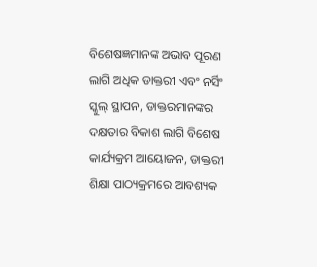ବିଶେଷଜ୍ଞମାନଙ୍କ ଅଭାବ ପୂରଣ ଲାଗି ଅଧିକ ଡାକ୍ତରୀ ଏବଂ ନର୍ସିଂ ସ୍କୁଲ୍‌ ସ୍ଥାପନ, ଡାକ୍ତରମାନଙ୍କର ଦକ୍ଷତାର ବିକାଶ ଲାଗି ବିଶେଷ କାର୍ଯ୍ୟକ୍ରମ ଆୟୋଜନ, ଡାକ୍ତରୀ ଶିକ୍ଷା ପାଠ୍ୟକ୍ରମରେ ଆବଶ୍ୟକ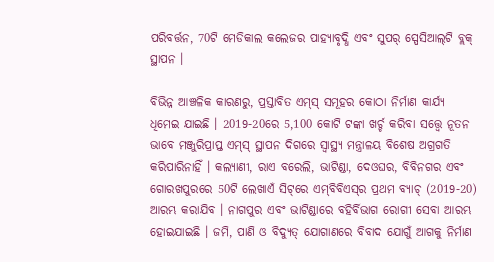ପରିବର୍ତ୍ତନ, 70ଟି ମେଡିକାଲ କଲେଜର ପାହ୍ୟାବୃଦ୍ଧି ଏବଂ ସୁପର୍‌ ସ୍ପେସିଆଲ୍‌ଟି ବ୍ଲକ୍‌ ସ୍ଥାପନ ।

ବିଭିନ୍ନ ଆଞ୍ଚଳିକ କାରଣରୁ, ପ୍ରସ୍ତାବିତ ଏମ୍‌ସ୍‌ ସମୂହର କୋଠା ନିର୍ମାଣ କାର୍ଯ୍ୟ ଧିମେଇ ଯାଇଛି । 2019-20ରେ 5,100 କୋଟି ଟଙ୍କା ଖର୍ଚ୍ଚ କରିବା ସତ୍ତ୍ବେ ନୂତନ ଭାବେ ମଞ୍ଜୁରିପ୍ରାପ୍ତ ଏମ୍‌ସ୍‌ ସ୍ଥାପନ ଦିଗରେ ସ୍ବାସ୍ଥ୍ୟ ମନ୍ତ୍ରାଳୟ ବିଶେଷ ଅଗ୍ରଗତି କରିପାରିନାହିଁ । କଲ୍ୟାଣୀ, ରାଏ ବରେଲି, ଭାଟିଣ୍ଡା, ଦେଓଘର, ବିବିନଗର ଏବଂ ଗୋରଖପୁରରେ 50ଟି ଲେଖାଏଁ ସିଟ୍‌ରେ ଏମ୍‌ବିବିଏସ୍‌ର ପ୍ରଥମ ବ୍ୟାଚ୍‌ (2019-20) ଆରମ୍ଭ କରାଯିବ । ନାଗପୁର ଏବଂ ଭାଟିଣ୍ଡାରେ ବହିର୍ବିଭାଗ ରୋଗୀ ସେବା ଆରମ୍ଭ ହୋଇଯାଇଛି । ଜମି, ପାଣି ଓ ବିଦ୍ୟୁତ୍‌ ଯୋଗାଣରେ ବିବାଦ ଯୋଗୁଁ ଆଗକୁ ନିର୍ମାଣ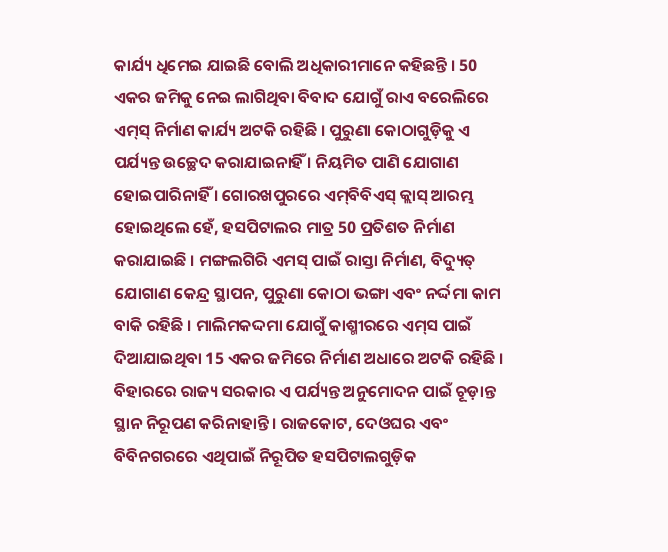କାର୍ଯ୍ୟ ଧିମେଇ ଯାଇଛି ବୋଲି ଅଧିକାରୀମାନେ କହିଛନ୍ତି । 50 ଏକର ଜମିକୁ ନେଇ ଲାଗିଥିବା ବିବାଦ ଯୋଗୁଁ ରାଏ ବରେଲିରେ ଏମ୍‌ସ୍‌ ନିର୍ମାଣ କାର୍ଯ୍ୟ ଅଟକି ରହିଛି । ପୁରୁଣା କୋଠାଗୁଡ଼ିକୁ ଏ ପର୍ଯ୍ୟନ୍ତ ଉଚ୍ଛେଦ କରାଯାଇନାହିଁ । ନିୟମିତ ପାଣି ଯୋଗାଣ ହୋଇପାରିନାହିଁ । ଗୋରଖପୁରରେ ଏମ୍‌ବିବିଏସ୍‌ କ୍ଲାସ୍‌ ଆରମ୍ଭ ହୋଇଥିଲେ ହେଁ, ହସପିଟାଲର ମାତ୍ର 50 ପ୍ରତିଶତ ନିର୍ମାଣ କରାଯାଇଛି । ମଙ୍ଗଲଗିରି ଏମସ୍‌ ପାଇଁ ରାସ୍ତା ନିର୍ମାଣ, ବିଦ୍ୟୁତ୍‌ ଯୋଗାଣ କେନ୍ଦ୍ର ସ୍ଥାପନ, ପୁରୁଣା କୋଠା ଭଙ୍ଗା ଏବଂ ନର୍ଦ୍ଦମା କାମ ବାକି ରହିଛି । ମାଲିମକଦ୍ଦମା ଯୋଗୁଁ କାଶ୍ମୀରରେ ଏମ୍‌ସ ପାଇଁ ଦିଆଯାଇଥିବା 15 ଏକର ଜମିରେ ନିର୍ମାଣ ଅଧାରେ ଅଟକି ରହିଛି । ବିହାରରେ ରାଜ୍ୟ ସରକାର ଏ ପର୍ଯ୍ୟନ୍ତ ଅନୁମୋଦନ ପାଇଁ ଚୂଡ଼ାନ୍ତ ସ୍ଥାନ ନିରୂପଣ କରିନାହାନ୍ତି । ରାଜକୋଟ, ଦେଓଘର ଏବଂ ବିବିନଗରରେ ଏଥିପାଇଁ ନିରୂପିତ ହସପିଟାଲଗୁଡ଼ିକ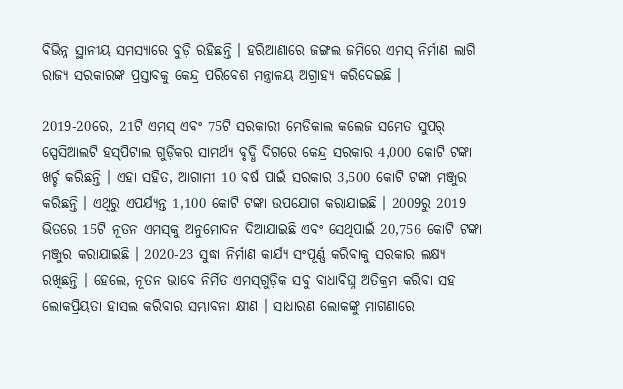ବିଭିନ୍ନ ସ୍ଥାନୀୟ ସମସ୍ୟାରେ ବୁଡ଼ି ରହିଛନ୍ତି । ହରିଆଣାରେ ଜଙ୍ଗଲ ଜମିରେ ଏମସ୍‌ ନିର୍ମାଣ ଲାଗି ରାଜ୍ୟ ସରକାରଙ୍କ ପ୍ରସ୍ତାବକୁ କେନ୍ଦ୍ର ପରିବେଶ ମନ୍ତ୍ରାଳୟ ଅଗ୍ରାହ୍ୟ କରିଦେଇଛି ।

2019-20ରେ, 21ଟି ଏମସ୍‌ ଏବଂ 75ଟି ସରକାରୀ ମେଡିକାଲ କଲେଜ ସମେତ ସୁପର୍‌ ସ୍ପେସିଆଲଟି ହସ୍‌ପିଟାଲ ଗୁଡ଼ିକର ସାମର୍ଥ୍ୟ ବୃଦ୍ଧି ଦିଗରେ କେନ୍ଦ୍ର ସରକାର 4,000 କୋଟି ଟଙ୍କା ଖର୍ଚ୍ଚ କରିଛନ୍ତି । ଏହା ସହିତ, ଆଗାମୀ 10 ବର୍ଷ ପାଇଁ ସରକାର 3,500 କୋଟି ଟଙ୍କା ମଞ୍ଜୁର କରିଛନ୍ତି । ଏଥିରୁ ଏପର୍ଯ୍ୟନ୍ତ 1,100 କୋଟି ଟଙ୍କା ଉପଯୋଗ କରାଯାଇଛି । 2009ରୁ 2019 ଭିତରେ 15ଟି ନୂତନ ଏମସ୍‌କୁ ଅନୁମୋଦନ ଦିଆଯାଇଛି ଏବଂ ସେଥିପାଇଁ 20,756 କୋଟି ଟଙ୍କା ମଞ୍ଜୁର କରାଯାଇଛି । 2020-23 ସୁଦ୍ଧା ନିର୍ମାଣ କାର୍ଯ୍ୟ ସଂପୂର୍ଣ୍ଣ କରିବାକୁ ସରକାର ଲକ୍ଷ୍ୟ ରଖିଛନ୍ତି । ହେଲେ, ନୂତନ ଭାବେ ନିର୍ମିତ ଏମସ୍‌ଗୁଡ଼ିକ ସବୁ ବାଧାବିଘ୍ନ ଅତିକ୍ରମ କରିବା ସହ ଲୋକପ୍ରିୟତା ହାସଲ କରିବାର ସମ୍ଭାବନା କ୍ଷୀଣ । ସାଧାରଣ ଲୋକଙ୍କୁ ମାଗଣାରେ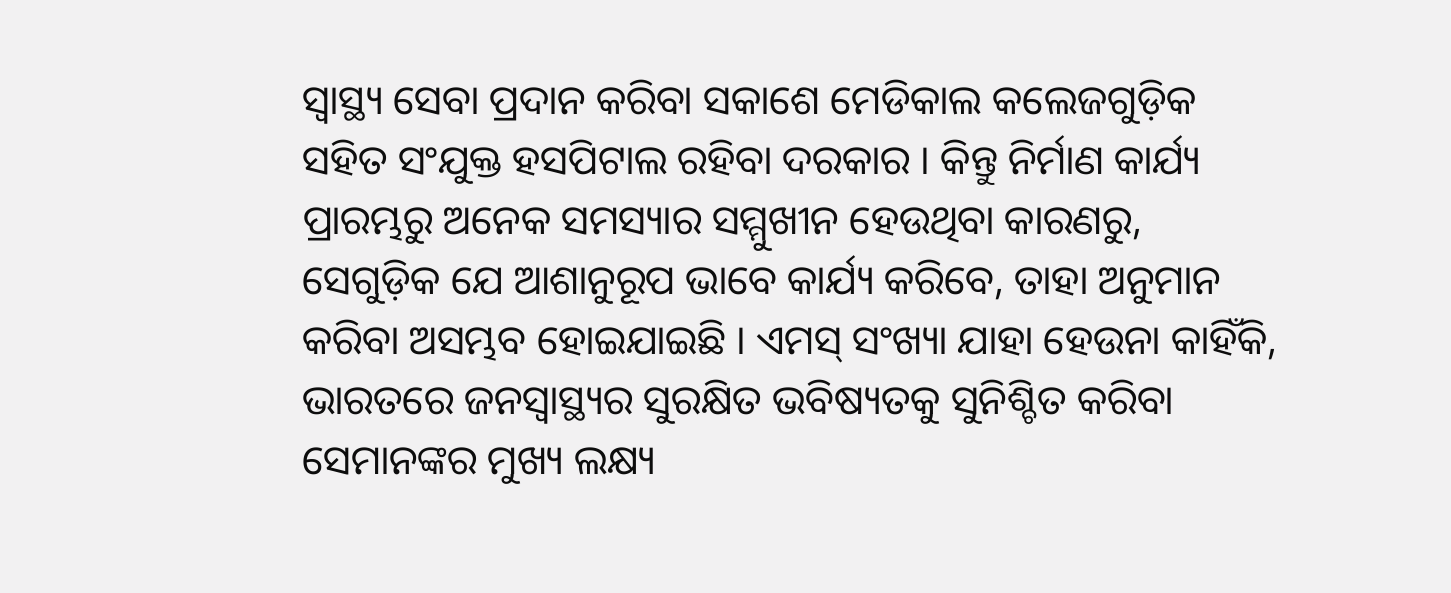ସ୍ବାସ୍ଥ୍ୟ ସେବା ପ୍ରଦାନ କରିବା ସକାଶେ ମେଡିକାଲ କଲେଜଗୁଡ଼ିକ ସହିତ ସଂଯୁକ୍ତ ହସପିଟାଲ ରହିବା ଦରକାର । କିନ୍ତୁ ନିର୍ମାଣ କାର୍ଯ୍ୟ ପ୍ରାରମ୍ଭରୁ ଅନେକ ସମସ୍ୟାର ସମ୍ମୁଖୀନ ହେଉଥିବା କାରଣରୁ, ସେଗୁଡ଼ିକ ଯେ ଆଶାନୁରୂପ ଭାବେ କାର୍ଯ୍ୟ କରିବେ, ତାହା ଅନୁମାନ କରିବା ଅସମ୍ଭବ ହୋଇଯାଇଛି । ଏମସ୍‌ ସଂଖ୍ୟା ଯାହା ହେଉନା କାହିଁକି, ଭାରତରେ ଜନସ୍ବାସ୍ଥ୍ୟର ସୁରକ୍ଷିତ ଭବିଷ୍ୟତକୁ ସୁନିଶ୍ଚିତ କରିବା ସେମାନଙ୍କର ମୁଖ୍ୟ ଲକ୍ଷ୍ୟ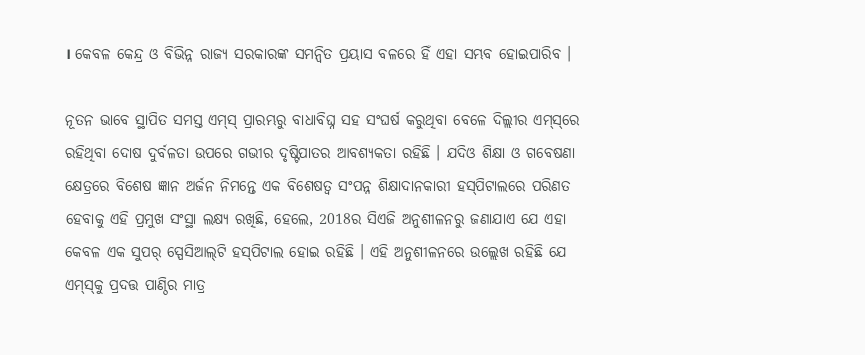। କେବଳ କେନ୍ଦ୍ର ଓ ବିଭିନ୍ନ ରାଜ୍ୟ ସରକାରଙ୍କ ସମନ୍ବିତ ପ୍ରୟାସ ବଳରେ ହିଁ ଏହା ସମ୍ଭବ ହୋଇପାରିବ ।

ନୂତନ ଭାବେ ସ୍ଥାପିତ ସମସ୍ତ ଏମ୍‌ସ୍‌ ପ୍ରାରମ୍ଭରୁ ବାଧାବିଘ୍ନ ସହ ସଂଘର୍ଷ କରୁଥିବା ବେଳେ ଦିଲ୍ଲୀର ଏମ୍‌ସ୍‌ରେ ରହିଥିବା ଦୋଷ ଦୁର୍ବଳତା ଉପରେ ଗଭୀର ଦୃଷ୍ଟିପାତର ଆବଶ୍ୟକତା ରହିଛି । ଯଦିଓ ଶିକ୍ଷା ଓ ଗବେଷଣା କ୍ଷେତ୍ରରେ ବିଶେଷ ଜ୍ଞାନ ଅର୍ଜନ ନିମନ୍ତେ ଏକ ବିଶେଷତ୍ବ ସଂପନ୍ନ ଶିକ୍ଷାଦାନକାରୀ ହସ୍‌ପିଟାଲରେ ପରିଣତ ହେବାକୁ ଏହି ପ୍ରମୁଖ ସଂସ୍ଥା ଲକ୍ଷ୍ୟ ରଖିଛି, ହେଲେ, 2018ର ସିଏଜି ଅନୁଶୀଳନରୁ ଜଣାଯାଏ ଯେ ଏହା କେବଳ ଏକ ସୁପର୍‌ ସ୍ପେସିଆଲ୍‌ଟି ହସ୍‌ପିଟାଲ ହୋଇ ରହିଛି । ଏହି ଅନୁଶୀଳନରେ ଉଲ୍ଲେଖ ରହିଛି ଯେ ଏମ୍‌ସ୍‌କୁ ପ୍ରଦତ୍ତ ପାଣ୍ଠିର ମାତ୍ର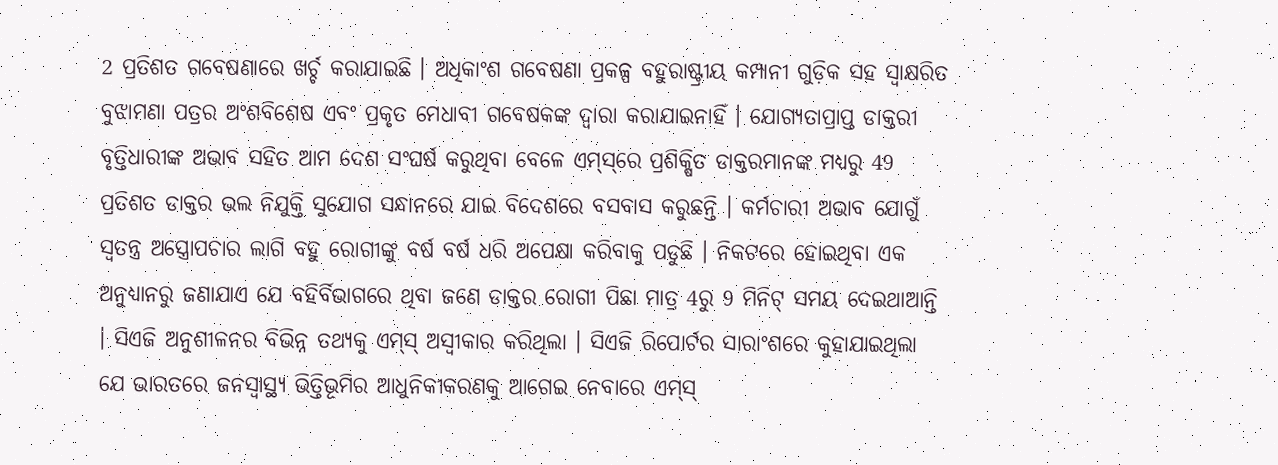2 ପ୍ରତିଶତ ଗବେଷଣାରେ ଖର୍ଚ୍ଚ କରାଯାଇଛି । ଅଧିକାଂଶ ଗବେଷଣା ପ୍ରକଳ୍ପ ବହୁରାଷ୍ଟ୍ରୀୟ କମ୍ପାନୀ ଗୁଡ଼ିକ ସହ ସ୍ବାକ୍ଷରିତ ବୁଝାମଣା ପତ୍ରର ଅଂଶବିଶେଷ ଏବଂ ପ୍ରକୃତ ମେଧାବୀ ଗବେଷକଙ୍କ ଦ୍ବାରା କରାଯାଇନାହିଁ । ଯୋଗ୍ୟତାପ୍ରାପ୍ତ ଡାକ୍ତରୀ ବୃତ୍ତିଧାରୀଙ୍କ ଅଭାବ ସହିତ ଆମ ଦେଶ ସଂଘର୍ଷ କରୁଥିବା ବେଳେ ଏମ୍‌ସ୍‌ରେ ପ୍ରଶିକ୍ଷିତ ଡାକ୍ତରମାନଙ୍କ ମଧ୍ୟରୁ 49 ପ୍ରତିଶତ ଡାକ୍ତର ଭଲ ନିଯୁକ୍ତି ସୁଯୋଗ ସନ୍ଧାନରେ ଯାଇ ବିଦେଶରେ ବସବାସ କରୁଛନ୍ତି । କର୍ମଚାରୀ ଅଭାବ ଯୋଗୁଁ ସ୍ବତନ୍ତ୍ର ଅସ୍ତ୍ରୋପଚାର ଲାଗି ବହୁ ରୋଗୀଙ୍କୁ ବର୍ଷ ବର୍ଷ ଧରି ଅପେକ୍ଷା କରିବାକୁ ପଡୁଛି । ନିକଟରେ ହୋଇଥିବା ଏକ ଅନୁଧ୍ୟାନରୁ ଜଣାଯାଏ ଯେ ବହିର୍ବିଭାଗରେ ଥିବା ଜଣେ ଡାକ୍ତର ରୋଗୀ ପିଛା ମାତ୍ର 4ରୁ 9 ମିନିଟ୍‌ ସମୟ ଦେଇଥାଆନ୍ତି । ସିଏଜି ଅନୁଶୀଳନର ବିଭିନ୍ନ ତଥ୍ୟକୁ ଏମ୍‌ସ୍‌ ଅସ୍ବୀକାର କରିଥିଲା । ସିଏଜି ରିପୋର୍ଟର ସାରାଂଶରେ କୁହାଯାଇଥିଲା ଯେ ଭାରତରେ ଜନସ୍ବାସ୍ଥ୍ୟ ଭିତ୍ତିଭୂମିର ଆଧୁନିକୀକରଣକୁ ଆଗେଇ ନେବାରେ ଏମ୍‌ସ୍‌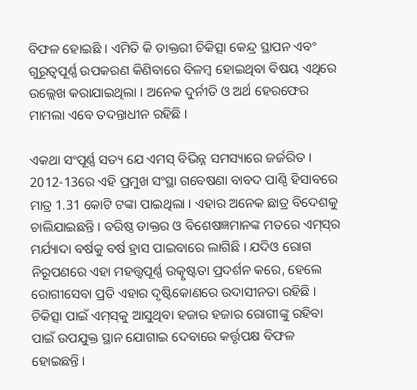ବିଫଳ ହୋଇଛି । ଏମିତି କି ଡାକ୍ତରୀ ଚିକିତ୍ସା କେନ୍ଦ୍ର ସ୍ଥାପନ ଏବଂ ଗୁରୂତ୍ବପୂର୍ଣ୍ଣ ଉପକରଣ କିଣିବାରେ ବିଳମ୍ବ ହୋଇଥିବା ବିଷୟ ଏଥିରେ ଉଲ୍ଲେଖ କରାଯାଇଥିଲା । ଅନେକ ଦୁର୍ନୀତି ଓ ଅର୍ଥ ହେରଫେର ମାମଲା ଏବେ ତଦନ୍ତାଧୀନ ରହିଛି ।

ଏକଥା ସଂପୂର୍ଣ୍ଣ ସତ୍ୟ ଯେ ଏମସ୍‌ ବିଭିନ୍ନ ସମସ୍ୟାରେ ଜର୍ଜରିତ । 2012-13ରେ ଏହି ପ୍ରମୁଖ ସଂସ୍ଥା ଗବେଷଣା ବାବଦ ପାଣ୍ଠି ହିସାବରେ ମାତ୍ର 1.31 କୋଟି ଟଙ୍କା ପାଇଥିଲା । ଏହାର ଅନେକ ଛାତ୍ର ବିଦେଶକୁ ଚାଲିଯାଇଛନ୍ତି । ବରିଷ୍ଠ ଡାକ୍ତର ଓ ବିଶେଷଜ୍ଞମାନଙ୍କ ମତରେ ଏମ୍‌ସ୍‌ର ମର୍ଯ୍ୟାଦା ବର୍ଷକୁ ବର୍ଷ ହ୍ରାସ ପାଇବାରେ ଲାଗିଛି । ଯଦିଓ ରୋଗ ନିରୂପଣରେ ଏହା ମହତ୍ତ୍ବପୂର୍ଣ୍ଣ ଉତ୍କୃଷ୍ଟତା ପ୍ରଦର୍ଶନ କରେ, ହେଲେ ରୋଗୀସେବା ପ୍ରତି ଏହାର ଦୃଷ୍ଟିକୋଣରେ ଉଦାସୀନତା ରହିଛି । ଚିକିତ୍ସା ପାଇଁ ଏମ୍‌ସ୍‌କୁ ଆସୁଥିବା ହଜାର ହଜାର ରୋଗୀଙ୍କୁ ରହିବା ପାଇଁ ଉପଯୁକ୍ତ ସ୍ଥାନ ଯୋଗାଇ ଦେବାରେ କର୍ତ୍ତୃପକ୍ଷ ବିଫଳ ହୋଇଛନ୍ତି ।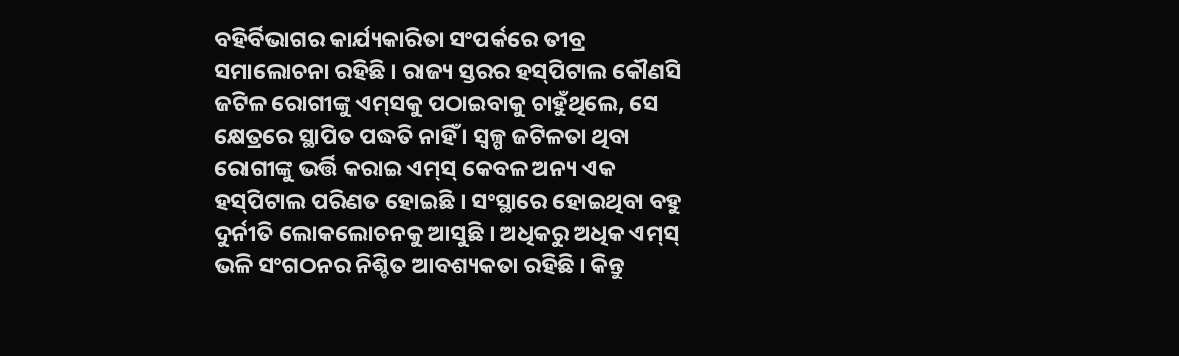ବହିର୍ବିଭାଗର କାର୍ଯ୍ୟକାରିତା ସଂପର୍କରେ ତୀବ୍ର ସମାଲୋଚନା ରହିଛି । ରାଜ୍ୟ ସ୍ତରର ହସ୍‌ପିଟାଲ କୌଣସି ଜଟିଳ ରୋଗୀଙ୍କୁ ଏମ୍‌ସକୁ ପଠାଇବାକୁ ଚାହୁଁଥିଲେ, ସେ କ୍ଷେତ୍ରରେ ସ୍ଥାପିତ ପଦ୍ଧତି ନାହିଁ । ସ୍ବଳ୍ପ ଜଟିଳତା ଥିବା ରୋଗୀଙ୍କୁ ଭର୍ତ୍ତି କରାଇ ଏମ୍‌ସ୍‌ କେବଳ ଅନ୍ୟ ଏକ ହସ୍‌ପିଟାଲ ପରିଣତ ହୋଇଛି । ସଂସ୍ଥାରେ ହୋଇଥିବା ବହୁ ଦୁର୍ନୀତି ଲୋକଲୋଚନକୁ ଆସୁଛି । ଅଧିକରୁ ଅଧିକ ଏମ୍‌ସ୍‌ ଭଳି ସଂଗଠନର ନିଶ୍ଚିତ ଆବଶ୍ୟକତା ରହିଛି । କିନ୍ତୁ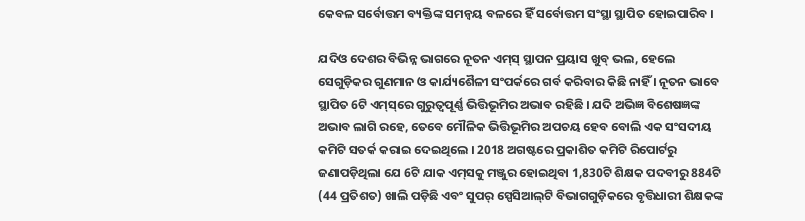କେବଳ ସର୍ବୋତ୍ତମ ବ୍ୟକ୍ତିଙ୍କ ସମନ୍ବୟ ବଳରେ ହିଁ ସର୍ବୋତ୍ତମ ସଂସ୍ଥା ସ୍ଥାପିତ ହୋଇପାରିବ ।

ଯଦିଓ ଦେଶର ବିଭିନ୍ନ ଭାଗରେ ନୂତନ ଏମ୍‌ସ୍ ସ୍ଥାପନ ପ୍ରୟାସ ଖୁବ୍‌ ଭଲ, ହେଲେ ସେଗୁଡ଼ିକର ଗୁଣମାନ ଓ କାର୍ଯ୍ୟଶୈଳୀ ସଂପର୍କରେ ଗର୍ବ କରିବାର କିଛି ନାହିଁ । ନୂତନ ଭାବେ ସ୍ଥାପିତ 6ଟି ଏମ୍‌ସ୍‌ରେ ଗୁରୁତ୍ବପୂର୍ଣ୍ଣ ଭିତ୍ତିଭୂମିର ଅଭାବ ରହିଛି । ଯଦି ଅଭିଜ୍ଞ ବିଶେଷଜ୍ଞଙ୍କ ଅଭାବ ଲାଗି ରହେ, ତେବେ ମୌଳିକ ଭିତ୍ତିଭୂମିର ଅପଚୟ ହେବ ବୋଲି ଏକ ସଂସଦୀୟ କମିଟି ସତର୍କ କରାଇ ଦେଇଥିଲେ । 2018 ଅଗଷ୍ଟରେ ପ୍ରକାଶିତ କମିଟି ରିପୋର୍ଟରୁ ଜଣାପଡ଼ିଥିଲା ଯେ 6ଟି ଯାକ ଏମ୍‌ସକୁ ମଞ୍ଜୁର ହୋଇଥିବା 1,830ଟି ଶିକ୍ଷକ ପଦବୀରୁ 884ଟି (44 ପ୍ରତିଶତ) ଖାଲି ପଡ଼ିଛି ଏବଂ ସୁପର୍‌ ସ୍ପେସିଆଲ୍‌ଟି ବିଭାଗଗୁଡ଼ିକରେ ବୃତ୍ତିଧାରୀ ଶିକ୍ଷକଙ୍କ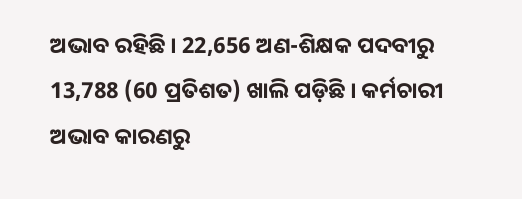ଅଭାବ ରହିଛି । 22,656 ଅଣ-ଶିକ୍ଷକ ପଦବୀରୁ 13,788 (60 ପ୍ରତିଶତ) ଖାଲି ପଡ଼ିଛି । କର୍ମଚାରୀ ଅଭାବ କାରଣରୁ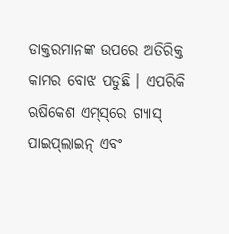ଡାକ୍ତରମାନଙ୍କ ଉପରେ ଅତିରିକ୍ତ କାମର ବୋଝ ପଡୁଛି । ଏପରିକି ଋଷିକେଶ ଏମ୍‌ସ୍‌ରେ ଗ୍ୟାସ୍‌ ପାଇପ୍‌ଲାଇନ୍‌ ଏବଂ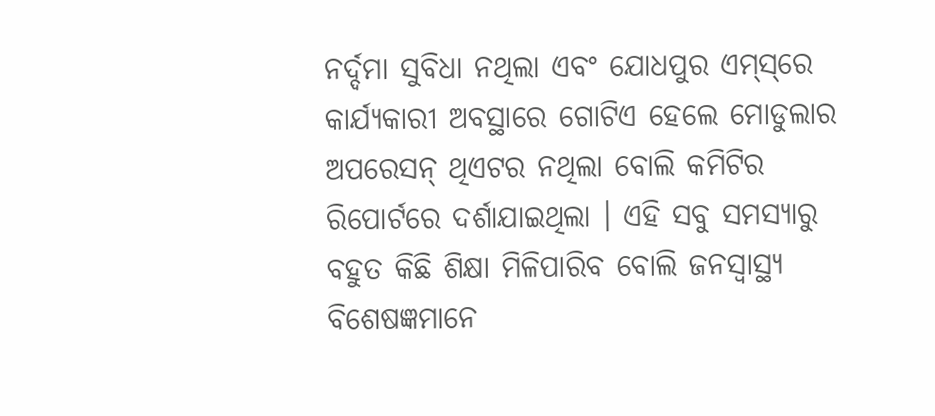ନର୍ଦ୍ଦମା ସୁବିଧା ନଥିଲା ଏବଂ ଯୋଧପୁର ଏମ୍‌ସ୍‌ରେ କାର୍ଯ୍ୟକାରୀ ଅବସ୍ଥାରେ ଗୋଟିଏ ହେଲେ ମୋଡୁଲାର ଅପରେସନ୍‌ ଥିଏଟର ନଥିଲା ବୋଲି କମିଟିର ରିପୋର୍ଟରେ ଦର୍ଶାଯାଇଥିଲା । ଏହି ସବୁ ସମସ୍ୟାରୁ ବହୁତ କିଛି ଶିକ୍ଷା ମିଳିପାରିବ ବୋଲି ଜନସ୍ବାସ୍ଥ୍ୟ ବିଶେଷଜ୍ଞମାନେ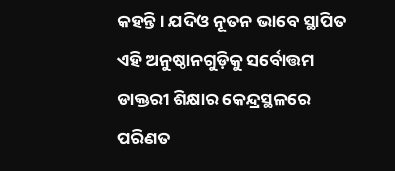କହନ୍ତି । ଯଦିଓ ନୂତନ ଭାବେ ସ୍ଥାପିତ ଏହି ଅନୁଷ୍ଠାନଗୁଡ଼ିକୁ ସର୍ବୋତ୍ତମ ଡାକ୍ତରୀ ଶିକ୍ଷାର କେନ୍ଦ୍ରସ୍ଥଳରେ ପରିଣତ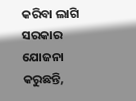କରିବା ଲାଗି ସରକାର ଯୋଜନା କରୁଛନ୍ତି,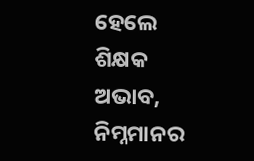ହେଲେ ଶିକ୍ଷକ ଅଭାବ, ନିମ୍ନମାନର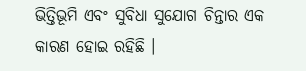ଭିତ୍ତିଭୂମି ଏବଂ ସୁବିଧା ସୁଯୋଗ ଚିନ୍ତାର ଏକ କାରଣ ହୋଇ ରହିଛି ।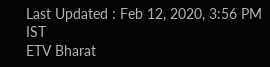Last Updated : Feb 12, 2020, 3:56 PM IST
ETV Bharat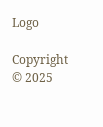Logo

Copyright © 2025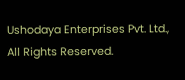Ushodaya Enterprises Pvt. Ltd., All Rights Reserved.